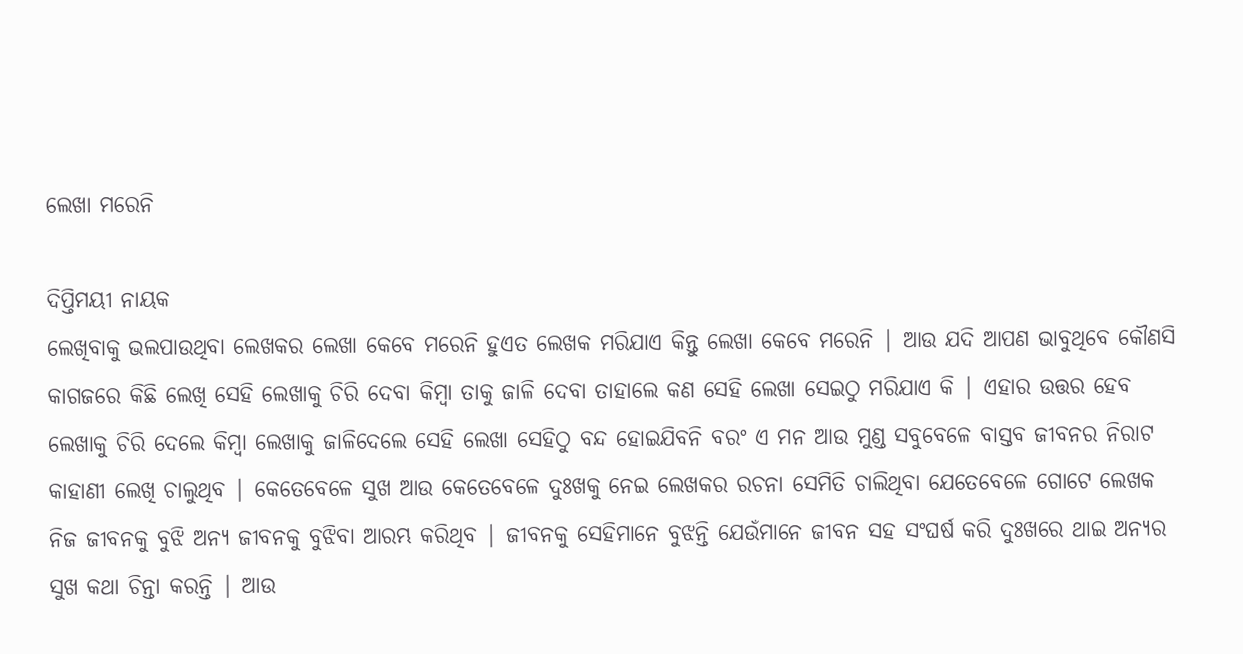ଲେଖା ମରେନି

ଦିପ୍ତିମୟୀ ନାୟକ
ଲେଖିବାକୁ ଭଲପାଉଥିବା ଲେଖକର ଲେଖା କେବେ ମରେନି ହୁଏତ ଲେଖକ ମରିଯାଏ କିନ୍ତୁ ଲେଖା କେବେ ମରେନି | ଆଉ ଯଦି ଆପଣ ଭାବୁଥିବେ କୌଣସି କାଗଜରେ କିଛି ଲେଖି ସେହି ଲେଖାକୁ ଚିରି ଦେବା କିମ୍ବା ତାକୁ ଜାଳି ଦେବା ତାହାଲେ କଣ ସେହି ଲେଖା ସେଇଠୁ ମରିଯାଏ କି | ଏହାର ଉତ୍ତର ହେବ ଲେଖାକୁ ଚିରି ଦେଲେ କିମ୍ବା ଲେଖାକୁ ଜାଳିଦେଲେ ସେହି ଲେଖା ସେହିଠୁ ବନ୍ଦ ହୋଇଯିବନି ବରଂ ଏ ମନ ଆଉ ମୁଣ୍ଡ ସବୁବେଳେ ବାସ୍ତବ ଜୀବନର ନିରାଟ କାହାଣୀ ଲେଖି ଚାଲୁଥିବ | କେତେବେଳେ ସୁଖ ଆଉ କେତେବେଳେ ଦୁଃଖକୁ ନେଇ ଲେଖକର ରଚନା ସେମିତି ଚାଲିଥିବା ଯେତେବେଳେ ଗୋଟେ ଲେଖକ ନିଜ ଜୀବନକୁ ବୁଝି ଅନ୍ୟ ଜୀବନକୁ ବୁଝିବା ଆରମ୍ଭ କରିଥିବ | ଜୀବନକୁ ସେହିମାନେ ବୁଝନ୍ତି ଯେଉଁମାନେ ଜୀବନ ସହ ସଂଘର୍ଷ କରି ଦୁଃଖରେ ଥାଇ ଅନ୍ୟର ସୁଖ କଥା ଚିନ୍ତା କରନ୍ତି | ଆଉ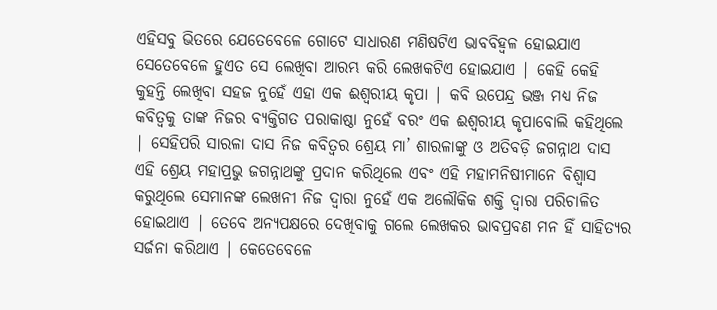ଏହିସବୁ ଭିତରେ ଯେତେବେଳେ ଗୋଟେ ସାଧାରଣ ମଣିଷଟିଏ ଭାବବିହ୍ଵଳ ହୋଇଯାଏ ସେତେବେଳେ ହୁଏତ ସେ ଲେଖିବା ଆରମ୍ଭ କରି ଲେଖକଟିଏ ହୋଇଯାଏ | କେହି କେହି କୁହନ୍ତି ଲେଖିବା ସହଜ ନୁହେଁ ଏହା ଏକ ଈଶ୍ୱରୀୟ କୃପା | କବି ଉପେନ୍ଦ୍ର ଭଞ୍ଜ ମଧ୍ୟ ନିଜ କବିତ୍ୱକୁ ତାଙ୍କ ନିଜର ବ୍ୟକ୍ତିଗତ ପରାକାଷ୍ଠା ନୁହେଁ ବରଂ ଏକ ଈଶ୍ୱରୀୟ କୃପାବୋଲି କହିଥିଲେ | ସେହିପରି ସାରଳା ଦାସ ନିଜ କବିତ୍ୱର ଶ୍ରେୟ ମା’ ଶାରଳାଙ୍କୁ ଓ ଅତିବଡ଼ି ଜଗନ୍ନାଥ ଦାସ ଏହି ଶ୍ରେୟ ମହାପ୍ରଭୁ ଜଗନ୍ନାଥଙ୍କୁ ପ୍ରଦାନ କରିଥିଲେ ଏବଂ ଏହି ମହାମନିଷୀମାନେ ବିଶ୍ୱାସ କରୁଥିଲେ ସେମାନଙ୍କ ଲେଖନୀ ନିଜ ଦ୍ୱାରା ନୁହେଁ ଏକ ଅଲୌକିକ ଶକ୍ତି ଦ୍ୱାରା ପରିଚାଳିତ ହୋଇଥାଏ | ତେବେ ଅନ୍ୟପକ୍ଷରେ ଦେଖିବାକୁ ଗଲେ ଲେଖକର ଭାବପ୍ରବଣ ମନ ହିଁ ସାହିତ୍ୟର ସର୍ଜନା କରିଥାଏ | କେତେବେଳେ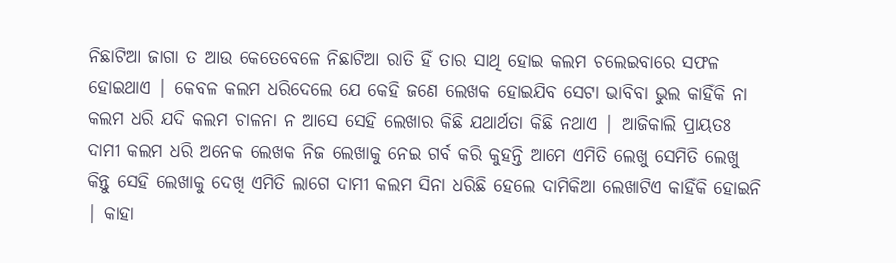ନିଛାଟିଆ ଜାଗା ତ ଆଉ କେତେବେଳେ ନିଛାଟିଆ ରାତି ହିଁ ତାର ସାଥି ହୋଇ କଲମ ଚଲେଇବାରେ ସଫଳ ହୋଇଥାଏ | କେବଳ କଲମ ଧରିଦେଲେ ଯେ କେହି ଜଣେ ଲେଖକ ହୋଇଯିବ ସେଟା ଭାବିବା ଭୁଲ କାହିଁକି ନା କଲମ ଧରି ଯଦି କଲମ ଚାଳନା ନ ଆସେ ସେହି ଲେଖାର କିଛି ଯଥାର୍ଥତା କିଛି ନଥାଏ | ଆଜିକାଲି ପ୍ରାୟତଃ ଦାମୀ କଲମ ଧରି ଅନେକ ଲେଖକ ନିଜ ଲେଖାକୁ ନେଇ ଗର୍ବ କରି କୁହନ୍ତି ଆମେ ଏମିତି ଲେଖୁ ସେମିତି ଲେଖୁ କିନ୍ତୁ ସେହି ଲେଖାକୁ ଦେଖି ଏମିତି ଲାଗେ ଦାମୀ କଲମ ସିନା ଧରିଛି ହେଲେ ଦାମିକିଆ ଲେଖାଟିଏ କାହିଁକି ହୋଇନି | କାହା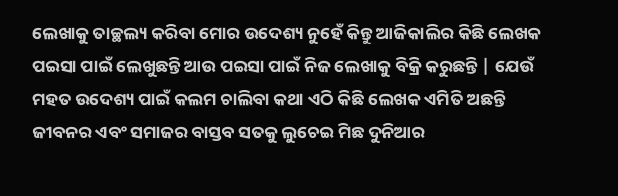ଲେଖାକୁ ତାଚ୍ଛଲ୍ୟ କରିବା ମୋର ଉଦେଶ୍ୟ ନୁହେଁ କିନ୍ତୁ ଆଜିକାଲିର କିଛି ଲେଖକ ପଇସା ପାଇଁ ଲେଖୁଛନ୍ତି ଆଉ ପଇସା ପାଇଁ ନିଜ ଲେଖାକୁ ବିକ୍ରି କରୁଛନ୍ତି | ଯେଉଁ ମହତ ଉଦେଶ୍ୟ ପାଇଁ କଲମ ଚାଲିବା କଥା ଏଠି କିଛି ଲେଖକ ଏମିତି ଅଛନ୍ତି ଜୀବନର ଏବଂ ସମାଜର ବାସ୍ତବ ସତକୁ ଲୁଚେଇ ମିଛ ଦୁନିଆର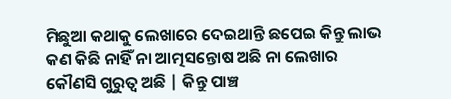ମିଛୁଆ କଥାକୁ ଲେଖାରେ ଦେଇଥାନ୍ତି ଛପେଇ କିନ୍ତୁ ଲାଭ କଣ କିଛି ନାହିଁ ନା ଆତ୍ମସନ୍ତୋଷ ଅଛି ନା ଲେଖାର କୌଣସି ଗୁରୁତ୍ୱ ଅଛି | କିନ୍ତୁ ପାଞ୍ଚ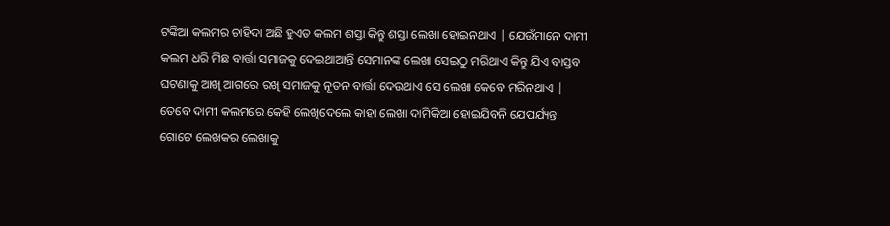ଟଙ୍କିଆ କଲମର ଚାହିଦା ଅଛି ହୁଏତ କଲମ ଶସ୍ତା କିନ୍ତୁ ଶସ୍ତା ଲେଖା ହୋଇନଥାଏ | ଯେଉଁମାନେ ଦାମୀ କଲମ ଧରି ମିଛ ବାର୍ତ୍ତା ସମାଜକୁ ଦେଇଥାଆନ୍ତି ସେମାନଙ୍କ ଲେଖା ସେଇଠୁ ମରିଥାଏ କିନ୍ତୁ ଯିଏ ବାସ୍ତବ ଘଟଣାକୁ ଆଖି ଆଗରେ ରଖି ସମାଜକୁ ନୂତନ ବାର୍ତ୍ତା ଦେଉଥାଏ ସେ ଲେଖା କେବେ ମରିନଥାଏ | ତେବେ ଦାମୀ କଲମରେ କେହି ଲେଖିଦେଲେ କାହା ଲେଖା ଦାମିକିଆ ହୋଇଯିବନି ଯେପର୍ଯ୍ୟନ୍ତ ଗୋଟେ ଲେଖକର ଲେଖାକୁ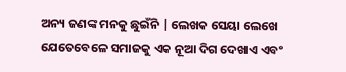ଅନ୍ୟ ଜଣଙ୍କ ମନକୁ ଛୁଇଁନି | ଲେଖକ ସେୟା ଲେଖେ ଯେତେବେଳେ ସମାଜକୁ ଏକ ନୂଆ ଦିଗ ଦେଖାଏ ଏବଂ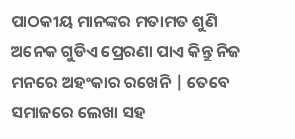ପାଠକୀୟ ମାନଙ୍କର ମତାମତ ଶୁଣି ଅନେକ ଗୁଡିଏ ପ୍ରେରଣା ପାଏ କିନ୍ତୁ ନିଜ ମନରେ ଅହଂକାର ରଖେନି | ତେବେ ସମାଜରେ ଲେଖା ସହ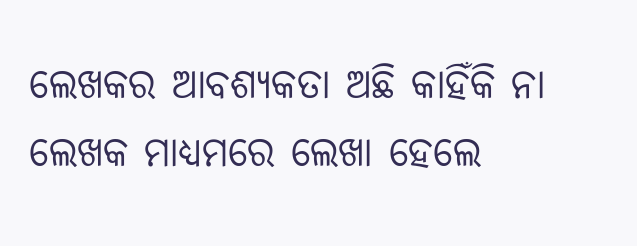ଲେଖକର ଆବଶ୍ୟକତା ଅଛି କାହିଁକି ନା ଲେଖକ ମାଧ୍ୟମରେ ଲେଖା ହେଲେ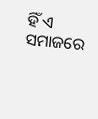ହିଁ ଏ ସମାଜରେ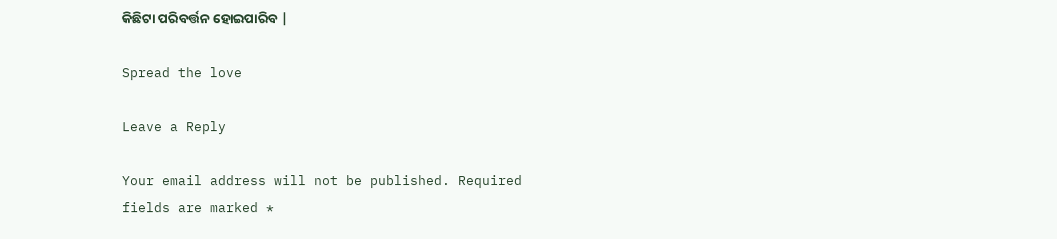କିଛିଟା ପରିବର୍ତ୍ତନ ହୋଇପାରିବ |

Spread the love

Leave a Reply

Your email address will not be published. Required fields are marked *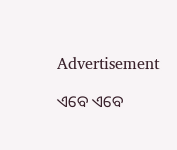Advertisement

ଏବେ ଏବେ